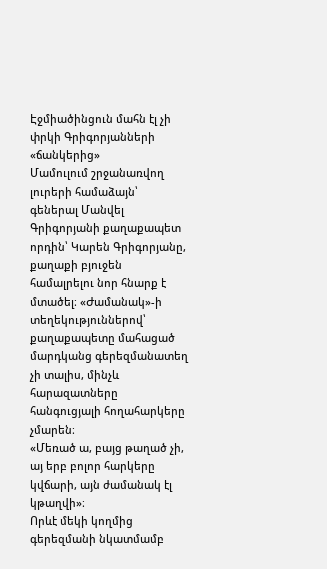Էջմիածինցուն մահն էլ չի փրկի Գրիգորյանների «ճանկերից»
Մամուլում շրջանառվող լուրերի համաձայն՝ գեներալ Մանվել Գրիգորյանի քաղաքապետ որդին՝ Կարեն Գրիգորյանը, քաղաքի բյուջեն համալրելու նոր հնարք է մտածել։ «Ժամանակ»-ի տեղեկություններով՝ քաղաքապետը մահացած մարդկանց գերեզմանատեղ չի տալիս, մինչև հարազատները հանգուցյալի հողահարկերը չմարեն։
«Մեռած ա, բայց թաղած չի, այ երբ բոլոր հարկերը կվճարի, այն ժամանակ էլ կթաղվի»։
Որևէ մեկի կողմից գերեզմանի նկատմամբ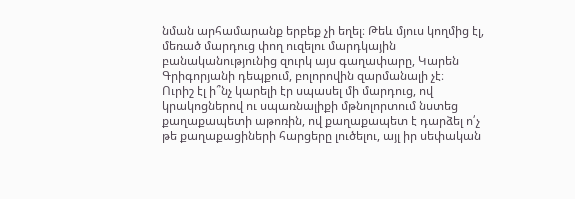նման արհամարանք երբեք չի եղել։ Թեև մյուս կողմից էլ, մեռած մարդուց փող ուզելու մարդկային բանականությունից զուրկ այս գաղափարը, Կարեն Գրիգորյանի դեպքում, բոլորովին զարմանալի չէ։
Ուրիշ էլ ի՞նչ կարելի էր սպասել մի մարդուց, ով կրակոցներով ու սպառնալիքի մթնոլորտում նստեց քաղաքապետի աթոռին, ով քաղաքապետ է դարձել ո՛չ թե քաղաքացիների հարցերը լուծելու, այլ իր սեփական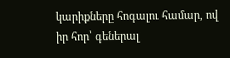կարիքները հոգալու համար, ով իր հոր՝ գեներալ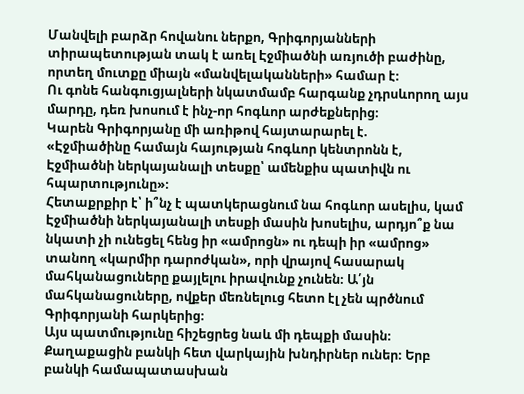Մանվելի բարձր հովանու ներքո, Գրիգորյանների տիրապետության տակ է առել Էջմիածնի առյուծի բաժինը, որտեղ մուտքը միայն «մանվելականների» համար է։
Ու գոնե հանգուցյալների նկատմամբ հարգանք չդրսևորող այս մարդը, դեռ խոսում է ինչ-որ հոգևոր արժեքներից։
Կարեն Գրիգորյանը մի առիթով հայտարարել է.
«Էջմիածինը համայն հայության հոգևոր կենտրոնն է, Էջմիածնի ներկայանալի տեսքը՝ ամենքիս պատիվն ու հպարտությունը»։
Հետաքրքիր է՝ ի՞նչ է պատկերացնում նա հոգևոր ասելիս, կամ Էջմիածնի ներկայանալի տեսքի մասին խոսելիս, արդյո՞ք նա նկատի չի ունեցել հենց իր «ամրոցն» ու դեպի իր «ամրոց» տանող «կարմիր դարոժկան», որի վրայով հասարակ մահկանացուները քայլելու իրավունք չունեն։ Ա՛յն մահկանացուները, ովքեր մեռնելուց հետո էլ չեն պրծնում Գրիգորյանի հարկերից։
Այս պատմությունը հիշեցրեց նաև մի դեպքի մասին։ Քաղաքացին բանկի հետ վարկային խնդիրներ ուներ։ Երբ բանկի համապատասխան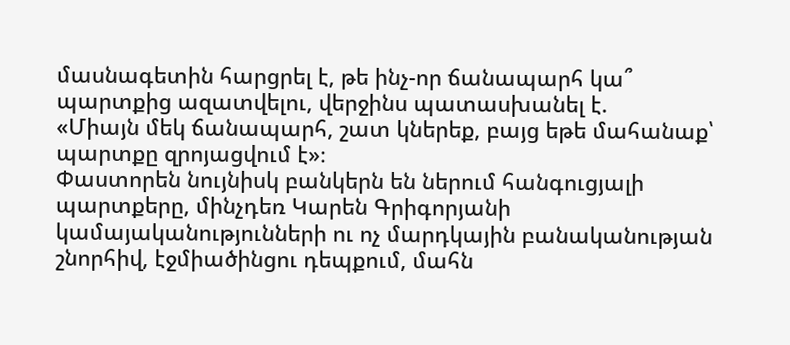մասնագետին հարցրել է, թե ինչ-որ ճանապարհ կա՞ պարտքից ազատվելու, վերջինս պատասխանել է.
«Միայն մեկ ճանապարհ, շատ կներեք, բայց եթե մահանաք՝ պարտքը զրոյացվում է»։
Փաստորեն նույնիսկ բանկերն են ներում հանգուցյալի պարտքերը, մինչդեռ Կարեն Գրիգորյանի կամայականությունների ու ոչ մարդկային բանականության շնորհիվ, էջմիածինցու դեպքում, մահն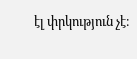էլ փրկություն չէ։